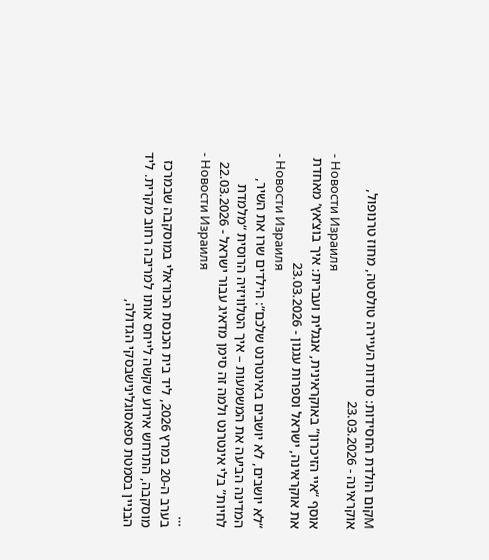Мקום הולדת החסידות: סודות העיירה טולסטה, מחוז טרנופול, אוקראינה - 23.03.2026
- Новости Израиля
אוסף “איי הזיכרון” באוקראינית, אנגלית ועברית: איך בוצ’אץ’ מאחדת את אוקראינה, ישראל וספרות עגנון - 23.03.2026
- Новости Израиля
“לא יושבים, לא יושבים באינטרנט שלכם”: הילדים שרו את השיר, המדינה הביעה את המשמעות – איך הטלוויזיה הרוסית “מלמדת לחיות” בלי אינטרנט ולמה זה סימן מדאיג עבור ישראל - 22.03.2026
- Новости Израиля
…
בערב ה-20 במרץ 2026, ליד בית הכנסת הכוראלי במוסקבה שבמרכז מוסקבה, התרחש אירוע שקשה לייחס אותו למריבה רחוב מקרית. ליד הבניין בסמטת ספאסוגלינישבסקי הגדולה,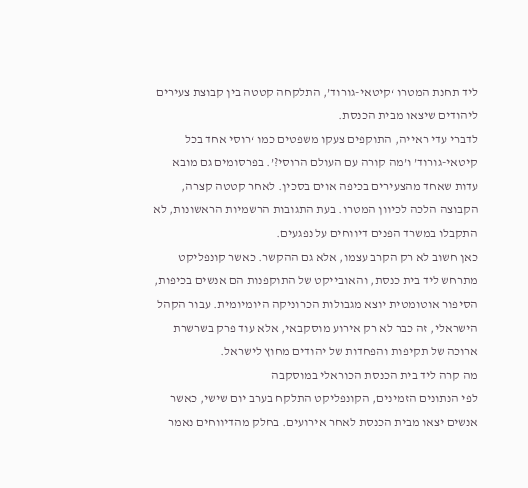ליד תחנת המטרו ‘קיטאי-גורוד’, התלקחה קטטה בין קבוצת צעירים ליהודים שיצאו מבית הכנסת.
לדברי עדי ראייה, התוקפים צעקו משפטים כמו ‘רוסי אחד בכל קיטאי-גורוד’ ו’מה קורה עם העולם הרוסי?’. בפרסומים גם מובא עדות שאחד מהצעירים בכיפה אוים בסכין. לאחר קטטה קצרה, הקבוצה הלכה לכיוון המטרו. בעת התגובות הרשמיות הראשונות, לא התקבלו במשרד הפנים דיווחים על נפגעים.
כאן חשוב לא רק הקרב עצמו, אלא גם ההקשר. כאשר קונפליקט מתרחש ליד בית כנסת, והאובייקט של התוקפנות הם אנשים בכיפות, הסיפור אוטומטית יוצא מגבולות הכרוניקה היומיומית. עבור הקהל הישראלי, זה כבר לא רק אירוע מוסקבאי, אלא עוד פרק בשרשרת ארוכה של תקיפות והפחדות של יהודים מחוץ לישראל.
מה קרה ליד בית הכנסת הכוראלי במוסקבה
לפי הנתונים הזמינים, הקונפליקט התלקח בערב יום שישי, כאשר אנשים יצאו מבית הכנסת לאחר אירועים. בחלק מהדיווחים נאמר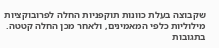שקבוצה בעלת כוונות תוקפניות החלה לפרובוקציות מילוליות כלפי המאמינים, ולאחר מכן החלה קטטה. בתגובות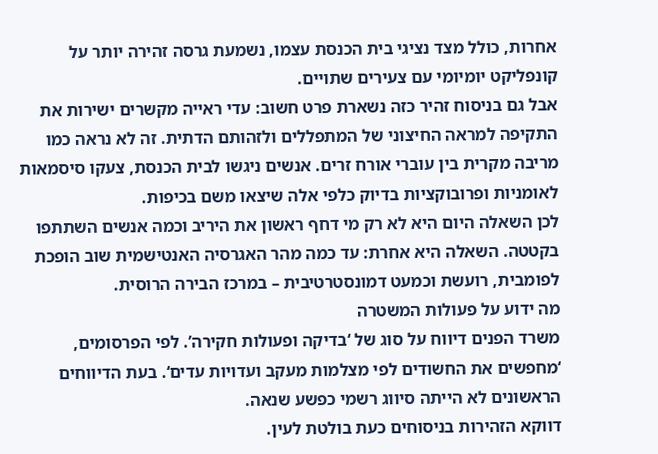אחרות, כולל מצד נציגי בית הכנסת עצמו, נשמעת גרסה זהירה יותר על קונפליקט יומיומי עם צעירים שתויים.
אבל גם בניסוח זהיר כזה נשארת פרט חשוב: עדי ראייה מקשרים ישירות את התקיפה למראה החיצוני של המתפללים ולזהותם הדתית. זה לא נראה כמו מריבה מקרית בין עוברי אורח זרים. אנשים ניגשו לבית הכנסת, צעקו סיסמאות לאומניות ופרובוקציות בדיוק כלפי אלה שיצאו משם בכיפות.
לכן השאלה היום היא לא רק מי דחף ראשון את היריב וכמה אנשים השתתפו בקטטה. השאלה היא אחרת: עד כמה מהר האגרסיה האנטישמית שוב הופכת לפומבית, רועשת וכמעט דמונסטרטיבית – במרכז הבירה הרוסית.
מה ידוע על פעולות המשטרה
משרד הפנים דיווח על סוג של ‘בדיקה ופעולות חקירה’. לפי הפרסומים, ‘מחפשים את החשודים לפי מצלמות מעקב ועדויות עדים‘. בעת הדיווחים הראשונים לא הייתה סיווג רשמי כפשע שנאה.
דווקא הזהירות בניסוחים כעת בולטת לעין.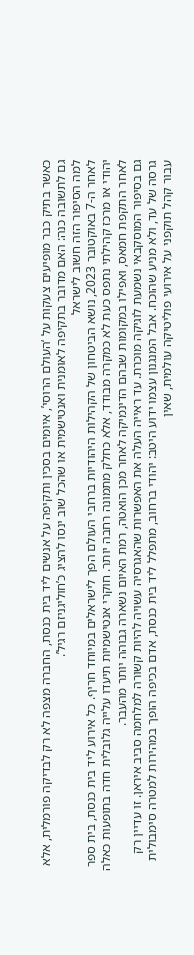כאשר בתיק כבר מופיעים צעקות על ‘העולם הרוסי’, איומים בסכין ותקיפה על אנשים ליד בית כנסת, החברה מצפה לא רק לבדיקה פורמלית, אלא גם לתשובה כנה: האם מדובר בתקיפה לאומנית ואנטישמית או שהכל שוב ינסו להציג כ’חוליגניזם רגיל’.
למה הסיפור הזה חשוב לישראל
לאחר ה-7 באוקטובר 2023, נושא הביטחון של הקהילות היהודיות ברחבי העולם הפך לישראלים במיוחד חריף. כל אירוע ליד בית כנסת, בית ספר יהודי או מרכז קהילתי נתפס כעת לא כמקרה מבודד, אלא כחלק מתמונה רחבה יותר. חוקרי אנטישמיות תיעדו עלייה גלובלית חדה בתופעות כאלה לאחר התקפת חמאס, ואפילו במקומות שבהם הדינמיקה לאחר מכן הואטה, רמת האיום נשארה גבוהה יותר מהעבר.
גם בסיפור המוסקבאי נשמעת לוגיקה מוכרת. עד ראייה העלה את האפשרות שהאגרסיה עשויה להיות קשורה למלחמה סביב איראן. זו עדיין רק גרסה של עד, ולא מניע שהוכח. אבל המנגנון עצמו ידוע היטב: יהודי ברחוב, מתפלל ליד בית כנסת, אדם בכיפה הופך במהירות למטרה סימבולית עבור קהל תוקפני על אירועי פוליטיקה עולמית, שאין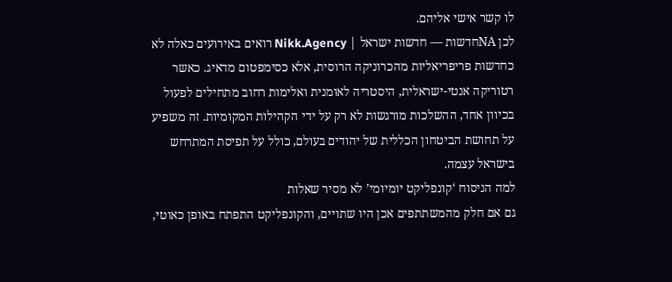לו קשר אישי אליהם.
לכן NAחדשות — חדשות ישראל | Nikk.Agency רואים באירועים כאלה לא כחדשות פריפריאליות מהכרוניקה הרוסית, אלא כסימפטום מדאיג. כאשר רטוריקה אנטי-ישראלית, היסטריה לאומנית ואלימות רחוב מתחילים לפעול בכיוון אחד, ההשלכות מורגשות לא רק על ידי הקהילות המקומיות. זה משפיע על תחושת הביטחון הכללית של יהודים בעולם, כולל על תפיסת המתרחש בישראל עצמה.
למה הניסוח ‘קונפליקט יומיומי’ לא מסיר שאלות
גם אם חלק מהמשתתפים אכן היו שתויים, והקונפליקט התפתח באופן כאוטי,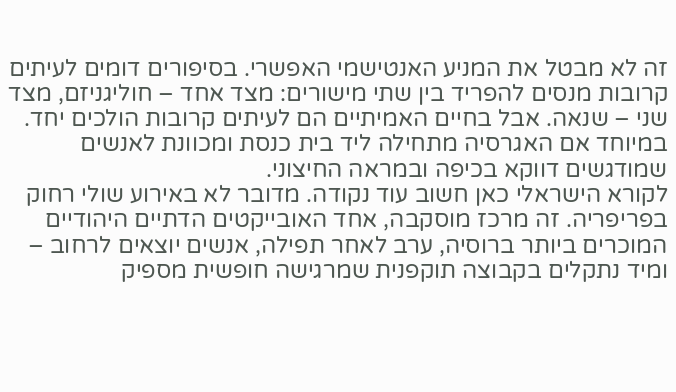זה לא מבטל את המניע האנטישמי האפשרי. בסיפורים דומים לעיתים קרובות מנסים להפריד בין שתי מישורים: מצד אחד – חוליגניזם, מצד שני – שנאה. אבל בחיים האמיתיים הם לעיתים קרובות הולכים יחד. במיוחד אם האגרסיה מתחילה ליד בית כנסת ומכוונת לאנשים שמודגשים דווקא בכיפה ובמראה החיצוני.
לקורא הישראלי כאן חשוב עוד נקודה. מדובר לא באירוע שולי רחוק בפריפריה. זה מרכז מוסקבה, אחד האובייקטים הדתיים היהודיים המוכרים ביותר ברוסיה, ערב לאחר תפילה, אנשים יוצאים לרחוב – ומיד נתקלים בקבוצה תוקפנית שמרגישה חופשית מספיק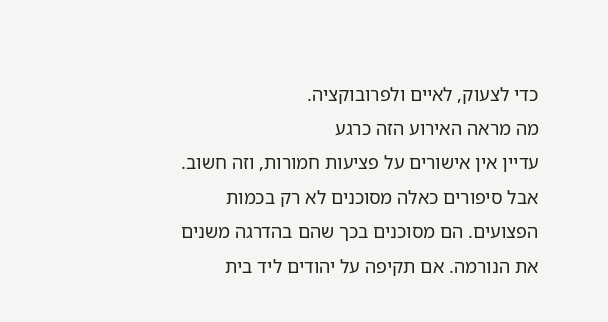כדי לצעוק, לאיים ולפרובוקציה.
מה מראה האירוע הזה כרגע
עדיין אין אישורים על פציעות חמורות, וזה חשוב. אבל סיפורים כאלה מסוכנים לא רק בכמות הפצועים. הם מסוכנים בכך שהם בהדרגה משנים את הנורמה. אם תקיפה על יהודים ליד בית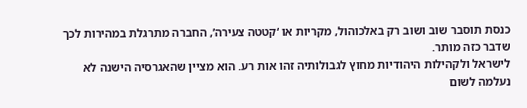כנסת תוסבר שוב ושוב רק באלכוהול, מקריות או ‘קטטה צעירה’, החברה מתרגלת במהירות לכך שדבר כזה מותר.
לישראל ולקהילות היהודיות מחוץ לגבולותיה זהו אות רע. הוא מציין שהאגרסיה הישנה לא נעלמה לשום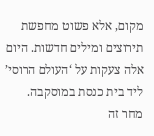מקום, אלא פשוט מחפשת תירוצים ומילים חדשות. היום אלה צעקות על ‘העולם הרוסי’ ליד בית כנסת במוסקבה. מחר זה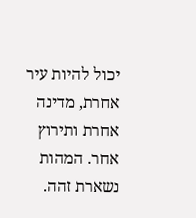יכול להיות עיר אחרת, מדינה אחרת ותירוץ אחר. המהות נשארת זהה.